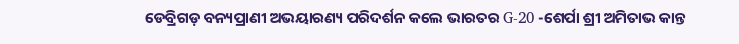ଡେବ୍ରିଗଡ଼ ବନ୍ୟପ୍ରାଣୀ ଅଭୟାରଣ୍ୟ ପରିଦର୍ଶନ କଲେ ଭାରତର G-20 -ଶେର୍ପା ଶ୍ରୀ ଅମିତାଭ କାନ୍ତ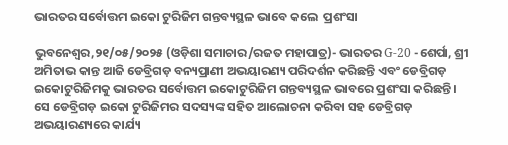ଭାରତର ସର୍ବୋତ୍ତମ ଇକୋ ଟୁରିଜିମ ଗନ୍ତବ୍ୟସ୍ଥଳ ଭାବେ କଲେ  ପ୍ରଶଂସା

ଭୁବନେଶ୍ୱର,୨୧/୦୫/୨୦୨୫ (ଓଡ଼ିଶା ସମାଚାର/ରଜତ ମହାପାତ୍ର)- ଭାରତର G-20 -ଶେର୍ପା, ଶ୍ରୀ ଅମିତାଭ କାନ୍ତ ଆଜି ଡେବ୍ରିଗଡ଼ ବନ୍ୟପ୍ରାଣୀ ଅଭୟାରଣ୍ୟ ପରିଦର୍ଶନ କରିଛନ୍ତି ଏବଂ ଡେବ୍ରିଗଡ଼ ଇକୋଟୁରିଜିମକୁ ଭାରତର ସର୍ବୋତ୍ତମ ଇକୋଟୁରିଜିମ ଗନ୍ତବ୍ୟସ୍ଥଳ ଭାବରେ ପ୍ରଶଂସା କରିଛନ୍ତି । ସେ ଡେବ୍ରିଗଡ଼ ଇକୋ ଟୁରିଜିମର ସଦସ୍ୟଙ୍କ ସହିତ ଆଲୋଚନା କରିବା ସହ ଡେବ୍ରିଗଡ଼ ଅଭୟାରଣ୍ୟରେ କାର୍ଯ୍ୟ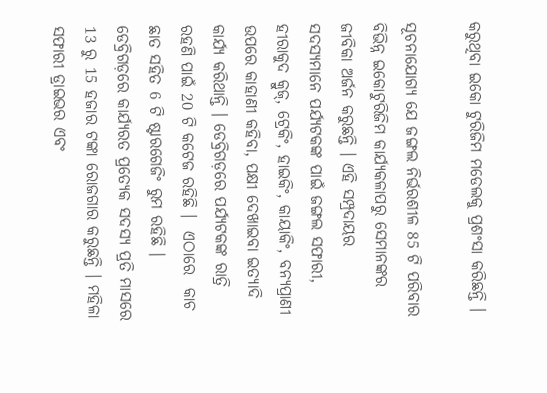କରୁଥିବା ଇକୋ ଟୁରିଜିମ ମଡେଲକୁ ପ୍ରଶଂସା କରିଛନ୍ତି ।

ସୂଚନାଯୋଗ୍ୟ ଯେ ଜଙ୍ଗଲ ନିର୍ଭରଶୀଳ 85 ଟି ପରିବାର ବିଭିନ୍ନ ଇକୋଟୁରିଜିମ କାର୍ଯ୍ୟକଳାପରୁ ସେମାନଙ୍କର ଜୀବିକା ଅର୍ଜନ କରୁଛନ୍ତି । ଏହି ସମ୍ପ୍ରଦାୟର  ସଦସ୍ୟମାନେ ପର୍ଯ୍ୟଟକଙ୍କ ପାଇଁ ଜଙ୍ଗଲ ସଫାରୀ, ହୀରାକୁଦ କ୍ରୁଜ୍, ଟ୍ରେକିଂ, ହାଇକିଂ, କାୟାକିଂ, ବନ୍ୟପ୍ରାଣୀ ଉପରେ କାହାଣୀ କହିବା, ପକ୍ଷୀ ଦେଖାଇବା ଇତ୍ୟାଦି କାର୍ଯ୍ୟ କରିଥାନ୍ତି । ଡେବ୍ରିଗଡ଼ରେ ପର୍ଯ୍ୟଟକଙ୍କ ରାତ୍ରି ରହଣି ପାଇଁ 20 ଟି କଟେଜ ରହିଛି ।  ଏଠାରେ  କାଚ ଛାତ ସହିତ 6 ଟି ଷ୍ଟାରଗେଜିଂ ରୁମ ରହିଛି । ଡେବ୍ରିଗଡ଼ରେ କାର୍ଯ୍ୟରତ ପ୍ରତ୍ୟେକ ସଦସ୍ୟ ପ୍ରତି ମାସରେ 13 ରୁ 15 ହଜାର ଟଙ୍କା ରୋଜଗାର କରୁଛନ୍ତି । ମହିଳା ସଫାରୀ ଡ୍ରାଇଭର ଏବଂ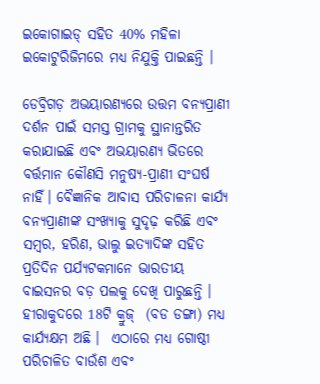ଇକୋଗାଇଡ୍ ସହିତ 40% ମହିଳା ଇକୋଟୁରିଜିମରେ ମଧ୍ୟ ନିଯୁକ୍ତି ପାଇଛନ୍ତି ।

ଡେବ୍ରିଗଡ଼ ଅଭୟାରଣ୍ୟରେ ଉତ୍ତମ ବନ୍ୟପ୍ରାଣୀ ଦର୍ଶନ ପାଇଁ ସମସ୍ତ ଗ୍ରାମକୁ ସ୍ଥାନାନ୍ତରିତ କରାଯାଇଛି ଏବଂ ଅଭୟାରଣ୍ୟ ଭିତରେ ବର୍ତ୍ତମାନ କୌଣସି ମନୁଷ୍ୟ-ପ୍ରାଣୀ ସଂଘର୍ଷ ନାହିଁ। ବୈଜ୍ଞାନିକ ଆବାସ ପରିଚାଳନା କାର୍ଯ୍ୟ ବନ୍ୟପ୍ରାଣୀଙ୍କ ସଂଖ୍ୟାକୁ ସୁଦୃଢ଼ କରିଛି ଏବଂ ସମ୍ବର, ହରିଣ, ଭାଲୁ ଇତ୍ୟାଦିଙ୍କ ସହିତ ପ୍ରତିଦିନ ପର୍ଯ୍ୟଟକମାନେ ଭାରତୀୟ ବାଇସନର ବଡ଼ ପଲକୁ ଦେଖି ପାରୁଛନ୍ତି । ହୀରାକୁଦରେ 18ଟି କ୍ରୁଜ୍  (ବଡ ଡଙ୍ଗା) ମଧ୍ୟ କାର୍ଯ୍ୟକ୍ଷମ ଅଛି ।  ଏଠାରେ ମଧ୍ୟ ଗୋଷ୍ଠୀ ପରିଚାଳିତ ବାଉଁଶ ଏବଂ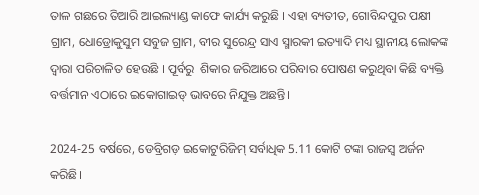ତାଳ ଗଛରେ ତିଆରି ଆଇଲ୍ୟାଣ୍ଡ କାଫେ କାର୍ଯ୍ୟ କରୁଛି । ଏହା ବ୍ୟତୀତ, ଗୋବିନ୍ଦପୁର ପକ୍ଷୀ ଗ୍ରାମ, ଧୋଡ୍ରୋକୁସୁମ ସବୁଜ ଗ୍ରାମ, ବୀର ସୁରେନ୍ଦ୍ର ସାଏ ସ୍ମାରକୀ ଇତ୍ୟାଦି ମଧ୍ୟ ସ୍ଥାନୀୟ ଲୋକଙ୍କ ଦ୍ୱାରା ପରିଚାଳିତ ହେଉଛି । ପୂର୍ବରୁ  ଶିକାର ଜରିଆରେ ପରିବାର ପୋଷଣ କରୁଥିବା କିଛି ବ୍ୟକ୍ତି ବର୍ତ୍ତମାନ ଏଠାରେ ଇକୋଗାଇଡ୍ ଭାବରେ ନିଯୁକ୍ତ ଅଛନ୍ତି।

2024-25 ବର୍ଷରେ, ଡେବ୍ରିଗଡ଼ ଇକୋଟୁରିଜିମ୍ ସର୍ବାଧିକ 5.11 କୋଟି ଟଙ୍କା ରାଜସ୍ୱ ଅର୍ଜନ କରିଛି।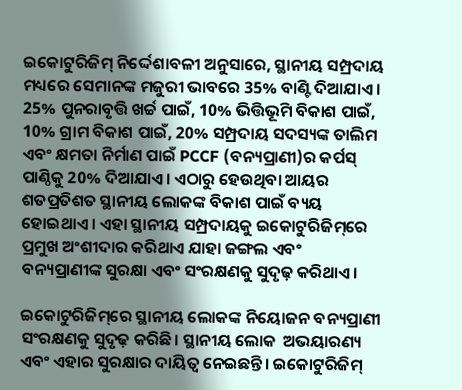ଇକୋଟୁରିଜିମ୍ ନିର୍ଦ୍ଦେଶାବଳୀ ଅନୁସାରେ, ସ୍ଥାନୀୟ ସମ୍ପ୍ରଦାୟ ମଧ୍ୟରେ ସେମାନଙ୍କ ମଜୁରୀ ଭାବରେ 35% ବାଣ୍ଟି ଦିଆଯାଏ ।  25% ପୁନରାବୃତ୍ତି ଖର୍ଚ୍ଚ ପାଇଁ, 10% ଭିତ୍ତିଭୂମି ବିକାଶ ପାଇଁ, 10% ଗ୍ରାମ ବିକାଶ ପାଇଁ, 20% ସମ୍ପ୍ରଦାୟ ସଦସ୍ୟଙ୍କ ତାଲିମ ଏବଂ କ୍ଷମତା ନିର୍ମାଣ ପାଇଁ PCCF (ବନ୍ୟପ୍ରାଣୀ)ର କର୍ପସ୍ ପାଣ୍ଠିକୁ 20% ଦିଆଯାଏ। ଏଠାରୁ ହେଉଥିବା ଆୟର ଶତପ୍ରତିଶତ ସ୍ଥାନୀୟ ଲୋକଙ୍କ ବିକାଶ ପାଇଁ ବ୍ୟୟ ହୋଇଥାଏ । ଏହା ସ୍ଥାନୀୟ ସମ୍ପ୍ରଦାୟକୁ ଇକୋଟୁରିଜିମ୍‌ରେ ପ୍ରମୁଖ ଅଂଶୀଦାର କରିଥାଏ ଯାହା ଜଙ୍ଗଲ ଏବଂ ବନ୍ୟପ୍ରାଣୀଙ୍କ ସୁରକ୍ଷା ଏବଂ ସଂରକ୍ଷଣକୁ ସୁଦୃଢ଼ କରିଥାଏ।

ଇକୋଟୁରିଜିମ୍‌ରେ ସ୍ଥାନୀୟ ଲୋକଙ୍କ ନିୟୋଜନ ବନ୍ୟପ୍ରାଣୀ ସଂରକ୍ଷଣକୁ ସୁଦୃଢ଼ କରିଛି। ସ୍ଥାନୀୟ ଲୋକ  ଅଭୟାରଣ୍ୟ ଏବଂ ଏହାର ସୁରକ୍ଷାର ଦାୟିତ୍ଵ ନେଇଛନ୍ତି। ଇକୋଟୁରିଜିମ୍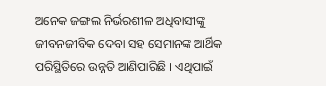ଅନେକ ଜଙ୍ଗଲ ନିର୍ଭରଶୀଳ ଅଧିବାସୀଙ୍କୁ  ଜୀବନଜୀବିକ ଦେବା ସହ ସେମାନଙ୍କ ଆର୍ଥିକ ପରିସ୍ଥିତିରେ ଉନ୍ନତି ଆଣିପାରିଛି । ଏଥିପାଇଁ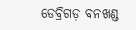ଡେବ୍ରିଗଡ଼ ବନଖଣ୍ଡ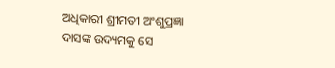ଅଧିକାରୀ ଶ୍ରୀମତୀ ଅଂଶୁପ୍ରଜ୍ଞା ଦାସଙ୍କ ଉଦ୍ୟମକୁ ସେ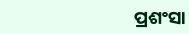ପ୍ରଶଂସା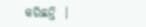କରିଛନ୍ତି  ।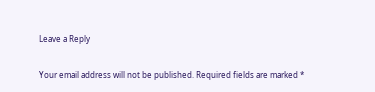Leave a Reply

Your email address will not be published. Required fields are marked *